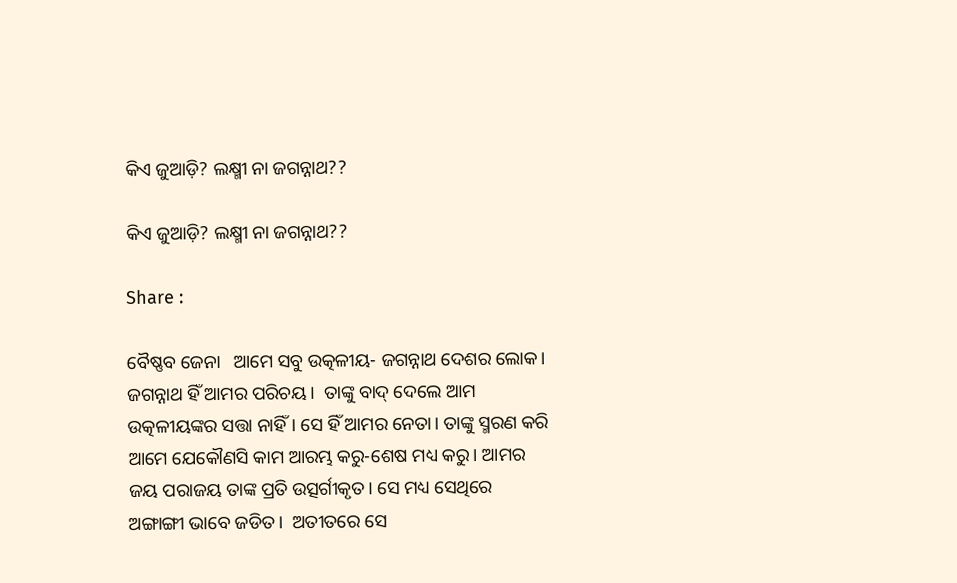କିଏ ଜୁଆଡ଼ି? ଲକ୍ଷ୍ମୀ ନା ଜଗନ୍ନାଥ??

କିଏ ଜୁଆଡ଼ି? ଲକ୍ଷ୍ମୀ ନା ଜଗନ୍ନାଥ??

Share :

ବୈଷ୍ଣବ ଜେନା   ଆମେ ସବୁ ଉତ୍କଳୀୟ- ଜଗନ୍ନାଥ ଦେଶର ଲୋକ। ଜଗନ୍ନାଥ ହିଁ ଆମର ପରିଚୟ।  ତାଙ୍କୁ ବାଦ‌୍‍ ଦେଲେ ଆମ ଉତ୍କଳୀୟଙ୍କର ସତ୍ତା ନାହିଁ। ସେ ହିଁ ଆମର ନେତା। ତାଙ୍କୁ ସ୍ମରଣ କରି ଆମେ ଯେକୌଣସି କାମ ଆରମ୍ଭ କରୁ-ଶେଷ ମଧ୍ୟ କରୁ। ଆମର ଜୟ ପରାଜୟ ତାଙ୍କ ପ୍ରତି ଉତ୍ସର୍ଗୀକୃତ। ସେ ମଧ୍ୟ ସେଥିରେ ଅଙ୍ଗାଙ୍ଗୀ ଭାବେ ଜଡିତ।  ଅତୀତରେ ସେ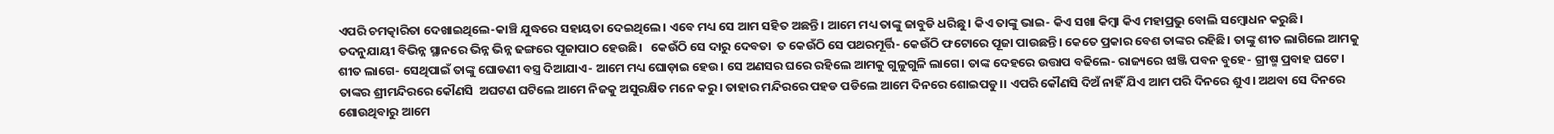ଏପରି ଚମତ୍କାରିତା ଦେଖାଇଥିଲେ-କାଞ୍ଚି ଯୁଦ୍ଧରେ ସହାୟତା ଦେଇଥିଲେ। ଏବେ ମଧ୍ୟ ସେ ଆମ ସହିତ ଅଛନ୍ତି। ଆମେ ମଧ୍ୟ ତାଙ୍କୁ ଜାବୁଡି ଧରିଛୁ। କିଏ ତାଙ୍କୁ ଭାଇ- କିଏ ସଖା କିମ୍ୱା କିଏ ମହାପ୍ରଭୁ ବୋଲି ସମ୍ୱୋଧନ କରୁଛି। ତଦନୁଯାୟୀ ବିଭିନ୍ନ ସ୍ଥାନରେ ଭିନ୍ନ ଭିନ୍ନ ଢଙ୍ଗରେ ପୂଜାପାଠ ହେଉଛି।   କେଉଁଠି ସେ ଦାରୁ ଦେବତା  ତ କେଉଁଠି ସେ ପଥରମୂର୍ତ୍ତି- କେଉଁଠି ଫଟୋରେ ପୂଜା ପାଉଛନ୍ତି। କେତେ ପ୍ରକାର ବେଶ ତାଙ୍କର ରହିଛି। ତାଙ୍କୁ ଶୀତ ଲାଗିଲେ ଆମକୁ ଶୀତ ଲାଗେ- ସେଥିପାଇଁ ତାଙ୍କୁ ଘୋଡଣୀ ବସ୍ତ୍ର ଦିଆଯାଏ- ଆମେ ମଧ୍ୟ ଘୋଡ଼ାଇ ହେଉ। ସେ ଅଣସର ଘରେ ରହିଲେ ଆମକୁ ଗୁଳୁଗୁଳି ଲାଗେ। ତାଙ୍କ ଦେହରେ ଉତ୍ତାପ ବଢିଲେ- ରାଜ୍ୟରେ ଝାଞ୍ଜି ପବନ ବୁହେ- ଗ୍ରୀଷ୍ମ ପ୍ରବାହ ଘଟେ। ତାଙ୍କର ଶ୍ରୀମନ୍ଦିରରେ କୌଣସି  ଅଘଟଣ ଘଟିଲେ ଆମେ ନିଜକୁ ଅସୁରକ୍ଷିତ ମନେ କରୁ। ତାହାର ମନ୍ଦିରରେ ପହଡ ପଡିଲେ ଆମେ ଦିନରେ ଶୋଇପଡୁ।। ଏପରି କୌଣସି ଦିଅଁ ନାହିଁ ଯିଏ ଆମ ପରି ଦିନରେ ଶୁଏ। ଅଥବା ସେ ଦିନରେ ଶୋଉଥିବାରୁ ଆମେ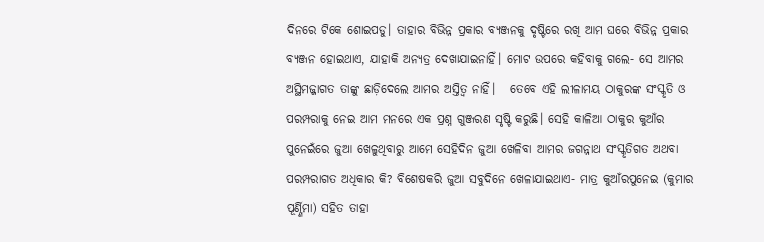ଦିନରେ ଟିକେ ଶୋଇପଡୁ। ତାହାର ବିଭିନ୍ନ ପ୍ରକାର ବ୍ୟଞ୍ଜନକୁ ଦୃଷ୍ଟିରେ ରଖି ଆମ ଘରେ ବିଭିନ୍ନ ପ୍ରକାର ବ୍ୟଞ୍ଜନ ହୋଇଥାଏ, ଯାହାକି ଅନ୍ୟତ୍ର ଦେଖାଯାଇନାହିଁ। ମୋଟ ଉପରେ କହିବାକୁ ଗଲେ- ସେ ଆମର ଅସ୍ଥିମଜ୍ଜାଗତ ତାଙ୍କୁ ଛାଡ଼ିଦେଲେ ଆମର ଅସ୍ତିତ୍ୱ ନାହିଁ।   ତେବେ ଏହି ଲୀଳାମୟ ଠାକୁରଙ୍କ ସଂସ୍କୃତି ଓ ପରମ୍ପରାକୁ ନେଇ ଆମ ମନରେ ଏକ ପ୍ରଶ୍ନ ଗୁଞ୍ଜରଣ ସୃଷ୍ଟି କରୁଛି। ସେହି କାଳିଆ ଠାକୁର କୁଆଁର ପୁନେଇଁରେ ଜୁଆ ଖେଳୁଥିବାରୁ ଆମେ ସେହିଦିନ ଜୁଆ ଖେଳିବା ଆମର ଜଗନ୍ନାଥ ସଂସ୍କୃତିଗତ ଅଥବା ପରମ୍ପରାଗତ ଅଧିକାର କି? ବିଶେଷକରି ଜୁଆ ସବୁଦିନେ ଖେଳାଯାଇଥାଏ- ମାତ୍ର କୁଆଁରପୁନେଇ (କୁମାର ପୂର୍ଣ୍ଣିମା) ସହିତ ତାହା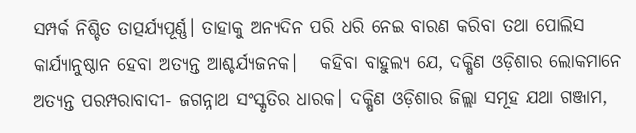ସମ୍ପର୍କ ନିଶ୍ଚିତ ତାତ୍ପର୍ଯ୍ୟପୂର୍ଣ୍ଣ। ତାହାକୁ ଅନ୍ୟଦିନ ପରି ଧରି ନେଇ ବାରଣ କରିବା ତଥା ପୋଲିସ କାର୍ଯ୍ୟାନୁଷ୍ଠାନ ହେବା ଅତ୍ୟନ୍ତ ଆଶ୍ଚର୍ଯ୍ୟଜନକ।   କହିବା ବାହୁଲ୍ୟ ଯେ, ଦକ୍ଷିଣ ଓଡ଼ିଶାର ଲୋକମାନେ ଅତ୍ୟନ୍ତ ପରମ୍ପରାବାଦୀ- ଜଗନ୍ନାଥ ସଂସ୍କୃତିର ଧାରକ। ଦକ୍ଷିଣ ଓଡ଼ିଶାର ଜିଲ୍ଲା ସମୂହ ଯଥା ଗଞ୍ଜାମ,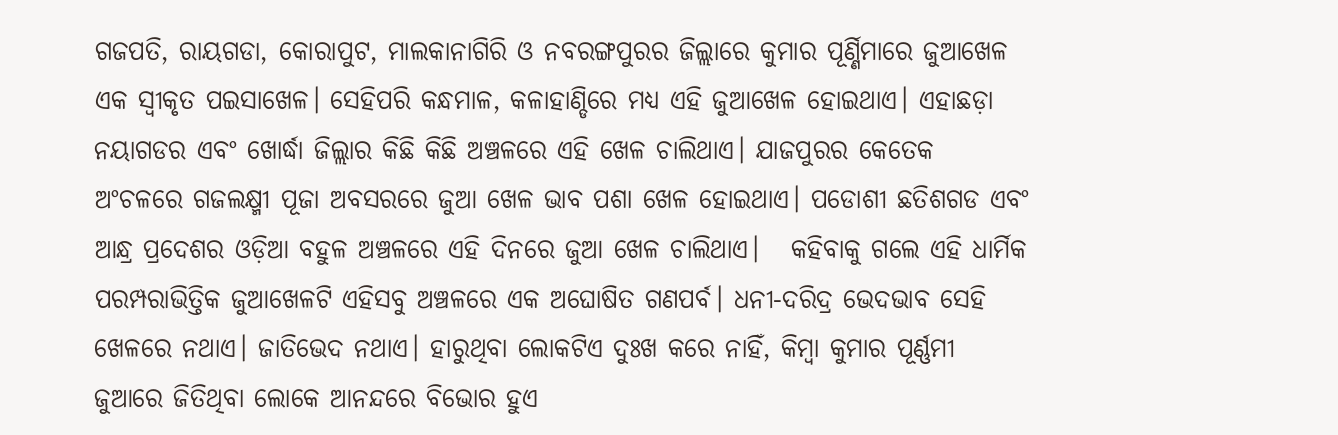ଗଜପତି, ରାୟଗଡା, କୋରାପୁଟ, ମାଲକାନାଗିରି ଓ ନବରଙ୍ଗପୁରର ଜିଲ୍ଲାରେ କୁମାର ପୂର୍ଣ୍ଣିମାରେ ଜୁଆଖେଳ ଏକ ସ୍ୱୀକୃତ ପଇସାଖେଳ। ସେହିପରି କନ୍ଧମାଳ, କଳାହାଣ୍ଡିରେ ମଧ୍ୟ ଏହି ଜୁଆଖେଳ ହୋଇଥାଏ। ଏହାଛଡ଼ା ନୟାଗଡର ଏବଂ ଖୋର୍ଦ୍ଧା ଜିଲ୍ଲାର କିଛି କିଛି ଅଞ୍ଚଳରେ ଏହି ଖେଳ ଚାଲିଥାଏ। ଯାଜପୁରର କେତେକ ଅଂଚଳରେ ଗଜଲକ୍ଷ୍ମୀ ପୂଜା ଅବସରରେ ଜୁଆ ଖେଳ ଭାବ ପଶା ଖେଳ ହୋଇଥାଏ। ପଡୋଶୀ ଛତିଶଗଡ ଏବଂ ଆନ୍ଧ୍ର ପ୍ରଦେଶର ଓଡ଼ିଆ ବହୁଳ ଅଞ୍ଚଳରେ ଏହି ଦିନରେ ଜୁଆ ଖେଳ ଚାଲିଥାଏ।   କହିବାକୁ ଗଲେ ଏହି ଧାର୍ମିକ ପରମ୍ପରାଭିତ୍ତିକ ଜୁଆଖେଳଟି ଏହିସବୁ ଅଞ୍ଚଳରେ ଏକ ଅଘୋଷିତ ଗଣପର୍ବ। ଧନୀ-ଦରିଦ୍ର ଭେଦଭାବ ସେହି ଖେଳରେ ନଥାଏ। ଜାତିଭେଦ ନଥାଏ। ହାରୁଥିବା ଲୋକଟିଏ ଦୁଃଖ କରେ ନାହିଁ, କିମ୍ୱା କୁମାର ପୂର୍ଣ୍ଣମୀ ଜୁଆରେ ଜିତିଥିବା ଲୋକେ ଆନନ୍ଦରେ ବିଭୋର ହୁଏ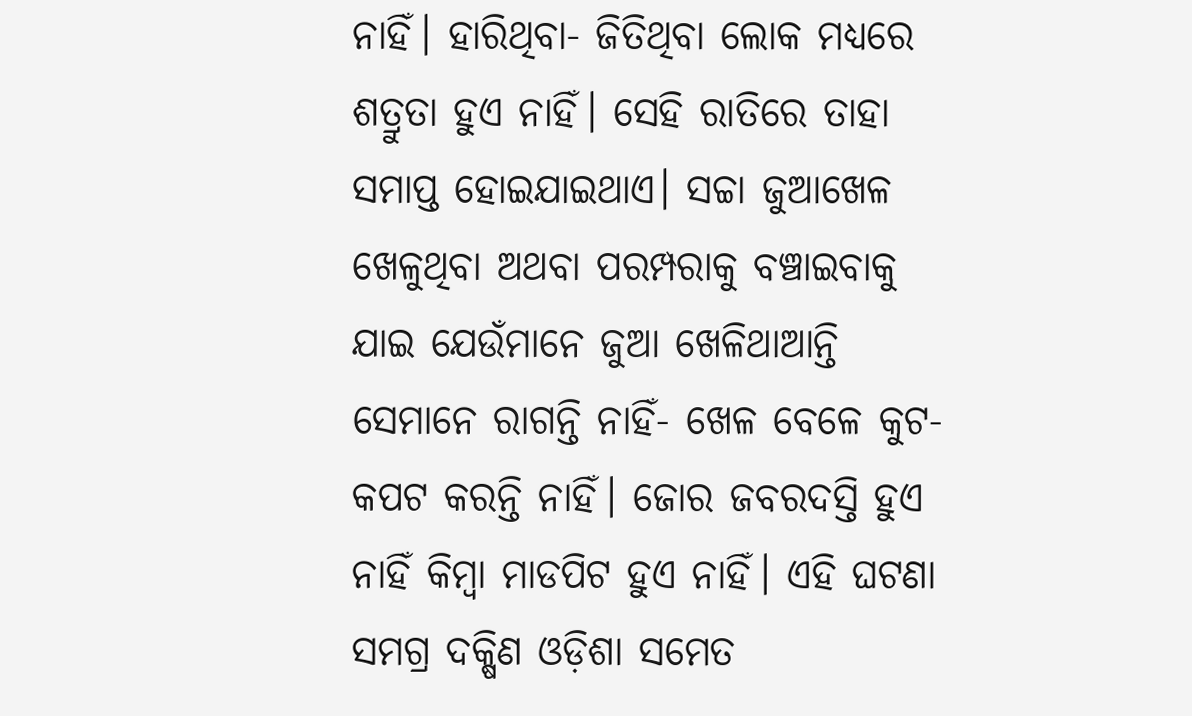ନାହିଁ। ହାରିଥିବା- ଜିତିଥିବା ଲୋକ ମଧ୍ୟରେ ଶତ୍ରୁତା ହୁଏ ନାହିଁ। ସେହି ରାତିରେ ତାହା ସମାପ୍ତ ହୋଇଯାଇଥାଏ। ସଚ୍ଚା ଜୁଆଖେଳ ଖେଳୁଥିବା ଅଥବା ପରମ୍ପରାକୁ ବଞ୍ଚାଇବାକୁ ଯାଇ ଯେଉଁମାନେ ଜୁଆ ଖେଳିଥାଆନ୍ତି ସେମାନେ ରାଗନ୍ତି ନାହିଁ- ଖେଳ ବେଳେ କୁଟ-କପଟ କରନ୍ତି ନାହିଁ। ଜୋର ଜବରଦସ୍ତି ହୁଏ ନାହିଁ କିମ୍ୱା ମାଡପିଟ ହୁଏ ନାହିଁ। ଏହି ଘଟଣା ସମଗ୍ର ଦକ୍ଷିଣ ଓଡ଼ିଶା ସମେତ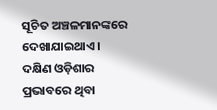ସୂଚିତ ଅଞ୍ଚଳମାନଙ୍କରେ ଦେଖାଯାଇଥାଏ। ଦକ୍ଷିଣ ଓଡ଼ିଶାର ପ୍ରଭାବରେ ଥିବା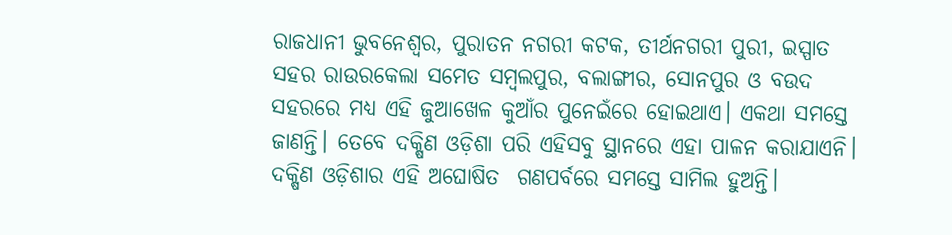ରାଜଧାନୀ ଭୁବନେଶ୍ୱର, ପୁରାତନ ନଗରୀ କଟକ, ତୀର୍ଥନଗରୀ ପୁରୀ, ଇସ୍ପାତ ସହର ରାଉରକେଲା ସମେତ ସମ୍ୱଲପୁର, ବଲାଙ୍ଗୀର, ସୋନପୁର ଓ ବଉଦ ସହରରେ ମଧ୍ୟ ଏହି ଜୁଆଖେଳ କୁଆଁର ପୁନେଇଁରେ ହୋଇଥାଏ। ଏକଥା ସମସ୍ତେ ଜାଣନ୍ତି। ତେବେ ଦକ୍ଷିଣ ଓଡ଼ିଶା ପରି ଏହିସବୁ ସ୍ଥାନରେ ଏହା ପାଳନ କରାଯାଏନି।   ଦକ୍ଷିଣ ଓଡ଼ିଶାର ଏହି ଅଘୋଷିତ  ଗଣପର୍ବରେ ସମସ୍ତେ ସାମିଲ ହୁଅନ୍ତି।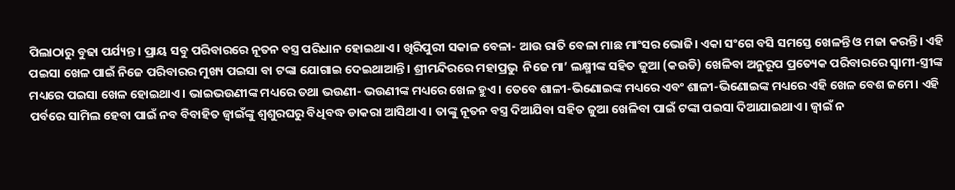ପିଲାଠାରୁ ବୁଢା ପର୍ଯ୍ୟନ୍ତ। ପ୍ରାୟ ସବୁ ପରିବାରରେ ନୂତନ ବସ୍ତ୍ର ପରିଧାନ ହୋଇଥାଏ। ଖିରିପୁରୀ ସକାଳ ବେଳା- ଆଉ ରାତି ବେଳା ମାଛ ମାଂସର ଭୋଜି। ଏକା ସଂଗେ ବସି ସମସ୍ତେ ଖେଳନ୍ତି ଓ ମଜା କରନ୍ତି। ଏହି ପଇସା ଖେଳ ପାଇଁ ନିଜେ ପରିବାରର ମୁଖ୍ୟ ପଇସା ବା ଟଙ୍କା ଯୋଗାଇ ଦେଇଥାଆନ୍ତି। ଶ୍ରୀମନ୍ଦିରରେ ମହାପ୍ରଭୁ  ନିଜେ ମା’ ଲକ୍ଷ୍ମୀଙ୍କ ସହିତ ଜୁଆ (କଉଡି) ଖେଳିବା ଅନୁରୂପ ପ୍ରତ୍ୟେକ ପରିବାରରେ ସ୍ୱାମୀ-ସ୍ତ୍ରୀଙ୍କ ମଧ୍ୟରେ ପଇସା ଖେଳ ହୋଇଥାଏ। ଭାଇଭଉଣୀଙ୍କ ମଧ୍ୟରେ ତଥା ଭଉଣୀ- ଭଉଣୀଙ୍କ ମଧ୍ୟରେ ଖେଳ ହୁଏ। ତେବେ ଶାଳୀ-ଭିଣୋଇଙ୍କ ମଧ୍ୟରେ ଏବଂ ଶାଳୀ-ଭିଣୋଇଙ୍କ ମଧ୍ୟରେ ଏହି ଖେଳ ବେଶ ଜମେ। ଏହି ପର୍ବରେ ସାମିଲ ହେବା ପାଇଁ ନବ ବିବାହିତ ଜ୍ୱାଇଁଙ୍କୁ ଶ୍ୱଶୁରଘରୁ ବିଧିବଦ୍ଧ ଡାକରା ଆସିଥାଏ। ତାଙ୍କୁ ନୂତନ ବସ୍ତ୍ର ଦିଆଯିବା ସହିତ ଜୁଆ ଖେଳିବା ପାଇଁ ଟଙ୍କା ପଇସା ଦିଆଯାଇଥାଏ। ଜ୍ୱାଇଁ ନ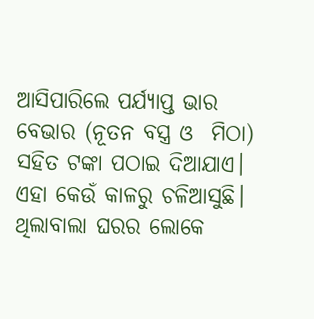ଆସିପାରିଲେ ପର୍ଯ୍ୟାପ୍ତ ଭାର ବେଭାର (ନୂତନ ବସ୍ତ୍ର ଓ  ମିଠା) ସହିତ ଟଙ୍କା ପଠାଇ ଦିଆଯାଏ। ଏହା କେଉଁ କାଳରୁ ଚଳିଆସୁଛି। ଥିଲାବାଲା ଘରର ଲୋକେ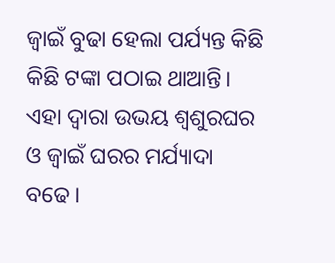ଜ୍ୱାଇଁ ବୁଢା ହେଲା ପର୍ଯ୍ୟନ୍ତ କିଛି କିଛି ଟଙ୍କା ପଠାଇ ଥାଆନ୍ତି। ଏହା ଦ୍ୱାରା ଉଭୟ ଶ୍ୱଶୁରଘର ଓ ଜ୍ୱାଇଁ ଘରର ମର୍ଯ୍ୟାଦା ବଢେ।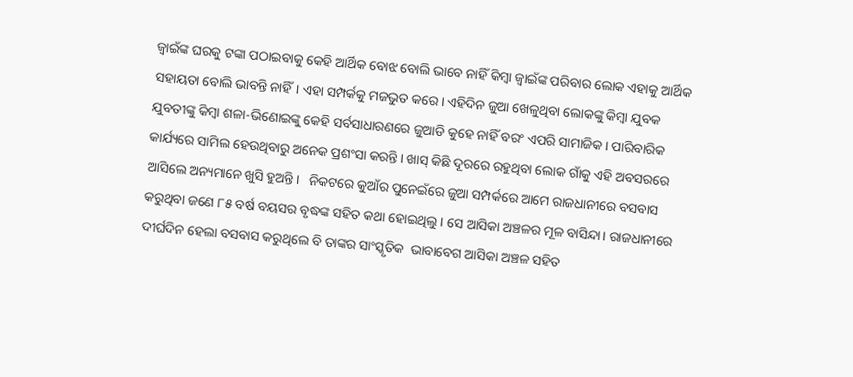ଜ୍ୱାଇଁଙ୍କ ଘରକୁ ଟଙ୍କା ପଠାଇବାକୁ କେହି ଆର୍ଥିକ ବୋଝ ବୋଲି ଭାବେ ନାହିଁ କିମ୍ୱା ଜ୍ୱାଇଁଙ୍କ ପରିବାର ଲୋକ ଏହାକୁ ଆର୍ଥିକ ସହାୟତା ବୋଲି ଭାବନ୍ତି ନାହିଁ। ଏହା ସମ୍ପର୍କକୁ ମଜଭୁତ କରେ। ଏହିଦିନ ଜୁଆ ଖେଳୁଥିବା ଲୋକଙ୍କୁ କିମ୍ୱା ଯୁବକ ଯୁବତୀଙ୍କୁ କିମ୍ୱା ଶଳା-ଭିଣୋଇଙ୍କୁ କେହି ସର୍ବସାଧାରଣରେ ଜୁଆଡି କୁହେ ନାହିଁ ବରଂ ଏପରି ସାମାଜିକ। ପାରିବାରିକ କାର୍ଯ୍ୟରେ ସାମିଲ ହେଉଥିବାରୁ ଅନେକ ପ୍ରଶଂସା କରନ୍ତି। ଖାସ‌୍‍ କିଛି ଦୂରରେ ରହୁଥିବା ଲୋକ ଗାଁକୁ ଏହି ଅବସରରେ ଆସିଲେ ଅନ୍ୟମାନେ ଖୁସି ହୁଅନ୍ତି।   ନିକଟରେ କୁଆଁର ପୁନେଇଁରେ ଜୁଆ ସମ୍ପର୍କରେ ଆମେ ରାଜଧାନୀରେ ବସବାସ କରୁଥିବା ଜଣେ ୮୫ ବର୍ଷ ବୟସର ବୃଦ୍ଧଙ୍କ ସହିତ କଥା ହୋଇଥିଲୁ। ସେ ଆସିକା ଅଞ୍ଚଳର ମୂଳ ବାସିନ୍ଦା। ରାଜଧାନୀରେ ଦୀର୍ଘଦିନ ହେଲା ବସବାସ କରୁଥିଲେ ବି ତାଙ୍କର ସାଂସ୍କୃତିକ  ଭାବାବେଗ ଆସିକା ଅଞ୍ଚଳ ସହିତ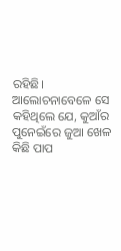ରହିଛି। ଆଲୋଚନାବେଳେ ସେ କହିଥିଲେ ଯେ, କୁଆଁର ପୁନେଇଁରେ ଜୁଆ ଖେଳ କିଛି ପାପ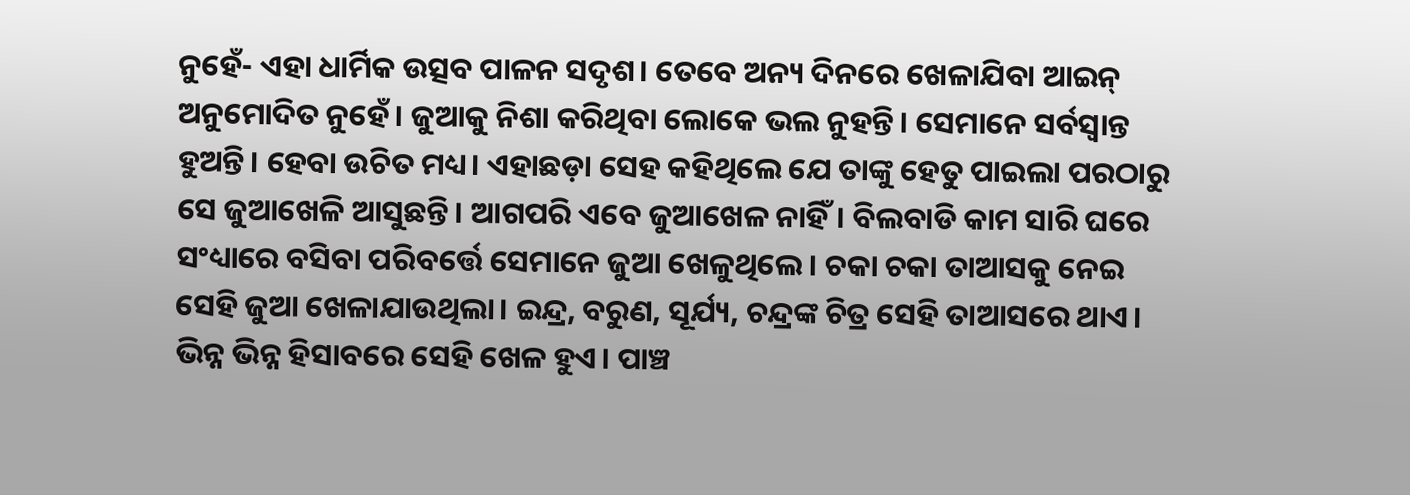ନୁହେଁ- ଏହା ଧାର୍ମିକ ଉତ୍ସବ ପାଳନ ସଦୃଶ। ତେବେ ଅନ୍ୟ ଦିନରେ ଖେଳାଯିବା ଆଇନ‌୍‍ ଅନୁମୋଦିତ ନୁହେଁ। ଜୁଆକୁ ନିଶା କରିଥିବା ଲୋକେ ଭଲ ନୁହନ୍ତି। ସେମାନେ ସର୍ବସ୍ୱାନ୍ତ ହୁଅନ୍ତି। ହେବା ଉଚିତ ମଧ୍ୟ। ଏହାଛଡ଼ା ସେହ କହିଥିଲେ ଯେ ତାଙ୍କୁ ହେତୁ ପାଇଲା ପରଠାରୁ ସେ ଜୁଆଖେଳି ଆସୁଛନ୍ତି। ଆଗପରି ଏବେ ଜୁଆଖେଳ ନାହିଁ। ବିଲବାଡି କାମ ସାରି ଘରେ ସଂଧ୍ୟାରେ ବସିବା ପରିବର୍ତ୍ତେ ସେମାନେ ଜୁଆ ଖେଳୁଥିଲେ। ଚକା ଚକା ତାଆସକୁ ନେଇ ସେହି ଜୁଆ ଖେଳାଯାଉଥିଲା। ଇନ୍ଦ୍ର, ବରୁଣ, ସୂର୍ଯ୍ୟ, ଚନ୍ଦ୍ରଙ୍କ ଚିତ୍ର ସେହି ତାଆସରେ ଥାଏ। ଭିନ୍ନ ଭିନ୍ନ ହିସାବରେ ସେହି ଖେଳ ହୁଏ। ପାଞ୍ଚ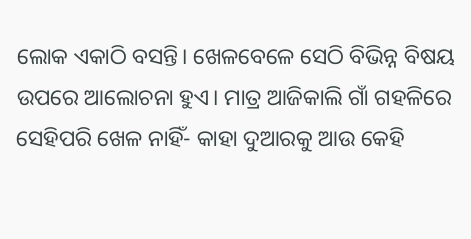ଲୋକ ଏକାଠି ବସନ୍ତି। ଖେଳବେଳେ ସେଠି ବିଭିନ୍ନ ବିଷୟ ଉପରେ ଆଲୋଚନା ହୁଏ। ମାତ୍ର ଆଜିକାଲି ଗାଁ ଗହଳିରେ ସେହିପରି ଖେଳ ନାହିଁ- କାହା ଦୁଆରକୁ ଆଉ କେହି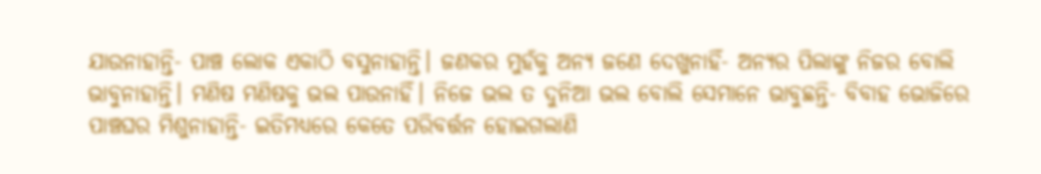ଯାଉନାହାନ୍ତି- ପାଞ୍ଚ ଲୋକ ଏକାଠି ବସୁନାହାନ୍ତି। ଜଣକର ମୁହଁକୁ ଅନ୍ୟ ଜଣେ ଦେଖୁନାହିଁ- ଅନ୍ୟର ପିଲାଙ୍କୁ ନିଜର ବୋଲି ଭାବୁନାହାନ୍ତି। ମଣିଷ ମଣିଷକୁ ଭଲ ପାଉନାହିଁ। ନିଜେ ଭଲ ତ ଦୁନିଆ ଭଲ ବୋଲି ସେମାନେ ଭାବୁଛନ୍ତି- ବିବାହ ଭୋଜିରେ ପାଞ୍ଚଘର ମିଶୁନାହାନ୍ତି- ଇତିମଧ୍ୟରେ କେତେ ପରିବର୍ତ୍ତନ ହୋଇଗଲାଣି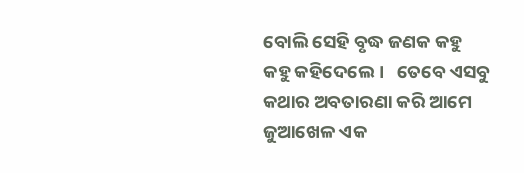ବୋଲି ସେହି ବୃଦ୍ଧ ଜଣକ କହୁ କହୁ କହିଦେଲେ।   ତେବେ ଏସବୁ କଥାର ଅବତାରଣା କରି ଆମେ ଜୁଆଖେଳ ଏକ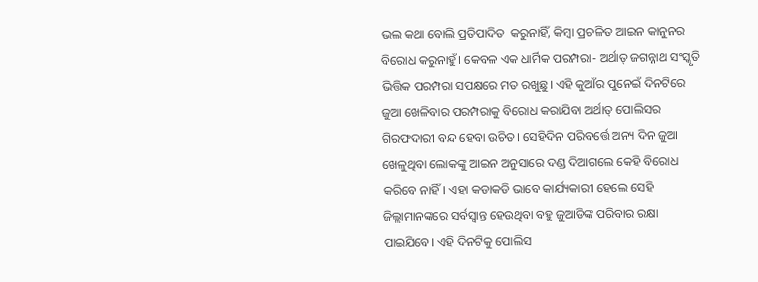ଭଲ କଥା ବୋଲି ପ୍ରତିପାଦିତ  କରୁନାହିଁ, କିମ୍ୱା ପ୍ରଚଳିତ ଆଇନ କାନୁନର ବିରୋଧ କରୁନାହୁଁ। କେବଳ ଏକ ଧାର୍ମିକ ପରମ୍ପରା- ଅର୍ଥାତ‌୍‍ ଜଗନ୍ନାଥ ସଂସ୍କୃତି ଭିତ୍ତିକ ପରମ୍ପରା ସପକ୍ଷରେ ମତ ରଖୁଛୁ। ଏହି କୁଆଁର ପୁନେଇଁ ଦିନଟିରେ ଜୁଆ ଖେଳିବାର ପରମ୍ପରାକୁ ବିରୋଧ କରାଯିବା ଅର୍ଥାତ‌୍‍ ପୋଲିସର ଗିରଫଦାରୀ ବନ୍ଦ ହେବା ଉଚିତ। ସେହିଦିନ ପରିବର୍ତ୍ତେ ଅନ୍ୟ ଦିନ ଜୁଆ ଖେଳୁଥିବା ଲୋକଙ୍କୁ ଆଇନ ଅନୁସାରେ ଦଣ୍ଡ ଦିଆଗଲେ କେହି ବିରୋଧ କରିବେ ନାହିଁ। ଏହା କଡାକଡି ଭାବେ କାର୍ଯ୍ୟକାରୀ ହେଲେ ସେହି ଜିଲ୍ଲାମାନଙ୍କରେ ସର୍ବସ୍ୱାନ୍ତ ହେଉଥିବା ବହୁ ଜୁଆଡିଙ୍କ ପରିବାର ରକ୍ଷା ପାଇଯିବେ। ଏହି ଦିନଟିକୁ ପୋଲିସ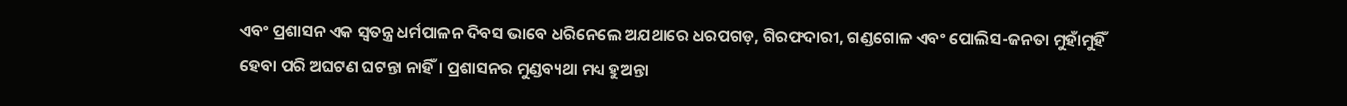ଏବଂ ପ୍ରଶାସନ ଏକ ସ୍ୱତନ୍ତ୍ର ଧର୍ମପାଳନ ଦିବସ ଭାବେ ଧରିନେଲେ ଅଯଥାରେ ଧରପଗଡ଼, ଗିରଫଦାରୀ, ଗଣ୍ଡଗୋଳ ଏବଂ ପୋଲିସ-ଜନତା ମୁହାଁମୁହିଁ ହେବା ପରି ଅଘଟଣ ଘଟନ୍ତା ନାହିଁ। ପ୍ରଶାସନର ମୁଣ୍ଡବ୍ୟଥା ମଧ୍ୟ ହୁଅନ୍ତା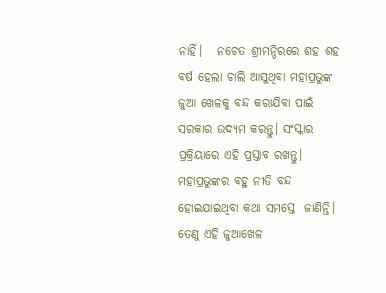ନାହିଁ।   ନଚେତ ଶ୍ରୀମନ୍ଦିରରେ ଶହ ଶହ ବର୍ଷ ହେଲା ଚାଲି ଆସୁଥିବା ମହାପ୍ରଭୁଙ୍କ ଜୁଆ ଖେଳକୁ ବନ୍ଦ କରାଯିବା ପାଇଁ ସରକାର ଉଦ୍ୟମ କରନ୍ତୁ। ସଂସ୍କାର ପ୍ରକ୍ରିୟାରେ ଏହି ପ୍ରସ୍ତାବ ରଖନ୍ତୁ। ମହାପ୍ରଭୁଙ୍କର ବହୁ ନୀତି ବନ୍ଦ ହୋଇଯାଇଥିବା କଥା ସମସ୍ତେ  ଜାଣିନ୍ତି। ତେଣୁ ଏହି ଜୁଆଖେଳ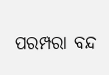ପରମ୍ପରା ବନ୍ଦ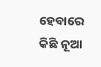ହେବାରେ କିଛି ନୂଆ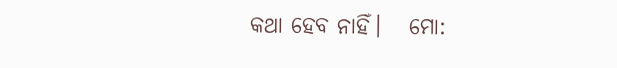କଥା ହେବ ନାହିଁ।   ମୋ: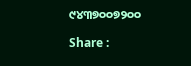୯୪୩୭୦୦୭୨୦୦

Share :